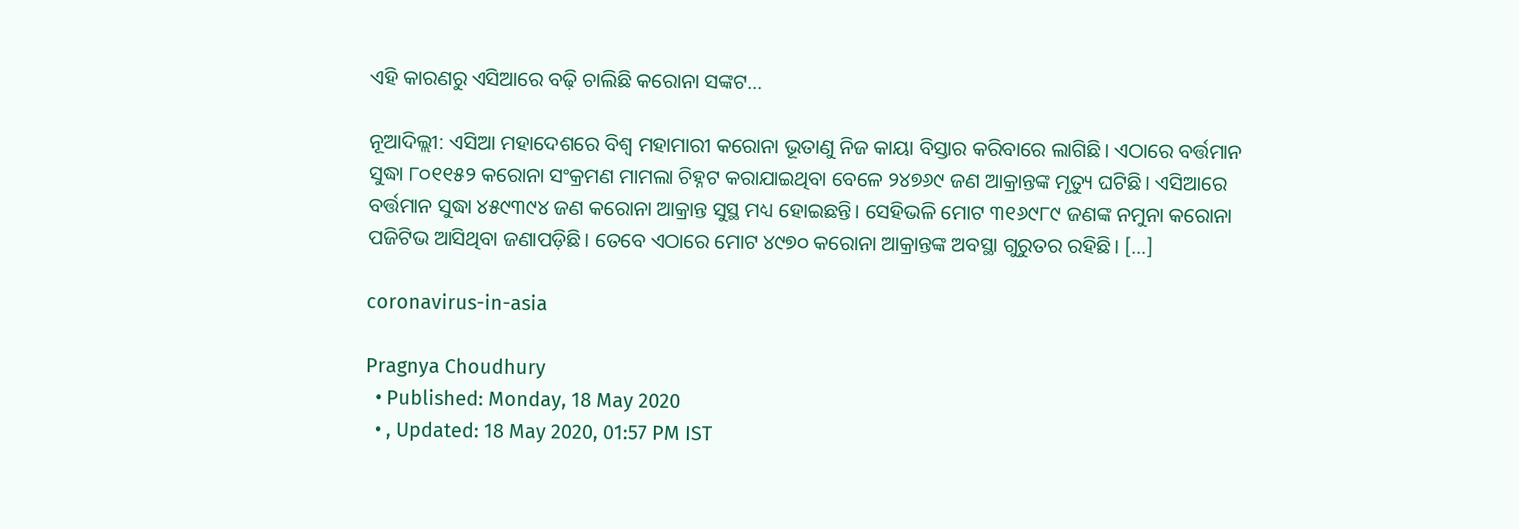ଏହି କାରଣରୁ ଏସିଆରେ ବଢ଼ି ଚାଲିଛି କରୋନା ସଙ୍କଟ...

ନୂଆଦିଲ୍ଲୀ: ଏସିଆ ମହାଦେଶରେ ବିଶ୍ୱ ମହାମାରୀ କରୋନା ଭୂତାଣୁ ନିଜ କାୟା ବିସ୍ତାର କରିବାରେ ଲାଗିଛି। ଏଠାରେ ବର୍ତ୍ତମାନ ସୁଦ୍ଧା ୮୦୧୧୫୨ କରୋନା ସଂକ୍ରମଣ ମାମଲା ଚିହ୍ନଟ କରାଯାଇଥିବା ବେଳେ ୨୪୭୬୯ ଜଣ ଆକ୍ରାନ୍ତଙ୍କ ମୃତ୍ୟୁ ଘଟିଛି। ଏସିଆରେ ବର୍ତ୍ତମାନ ସୁଦ୍ଧା ୪୫୯୩୯୪ ଜଣ କରୋନା ଆକ୍ରାନ୍ତ ସୁସ୍ଥ ମଧ୍ୟ ହୋଇଛନ୍ତି। ସେହିଭଳି ମୋଟ ୩୧୬୯୮୯ ଜଣଙ୍କ ନମୁନା କରୋନା ପଜିଟିଭ ଆସିଥିବା ଜଣାପଡ଼ିଛି। ତେବେ ଏଠାରେ ମୋଟ ୪୯୭୦ କରୋନା ଆକ୍ରାନ୍ତଙ୍କ ଅବସ୍ଥା ଗୁରୁତର ରହିଛି। […]

coronavirus-in-asia

Pragnya Choudhury
  • Published: Monday, 18 May 2020
  • , Updated: 18 May 2020, 01:57 PM IST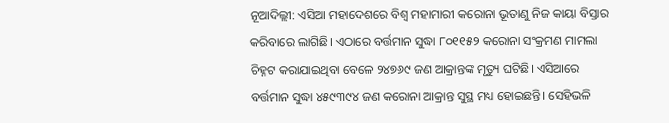ନୂଆଦିଲ୍ଲୀ: ଏସିଆ ମହାଦେଶରେ ବିଶ୍ୱ ମହାମାରୀ କରୋନା ଭୂତାଣୁ ନିଜ କାୟା ବିସ୍ତାର କରିବାରେ ଲାଗିଛି। ଏଠାରେ ବର୍ତ୍ତମାନ ସୁଦ୍ଧା ୮୦୧୧୫୨ କରୋନା ସଂକ୍ରମଣ ମାମଲା ଚିହ୍ନଟ କରାଯାଇଥିବା ବେଳେ ୨୪୭୬୯ ଜଣ ଆକ୍ରାନ୍ତଙ୍କ ମୃତ୍ୟୁ ଘଟିଛି। ଏସିଆରେ ବର୍ତ୍ତମାନ ସୁଦ୍ଧା ୪୫୯୩୯୪ ଜଣ କରୋନା ଆକ୍ରାନ୍ତ ସୁସ୍ଥ ମଧ୍ୟ ହୋଇଛନ୍ତି। ସେହିଭଳି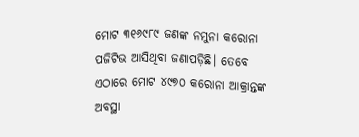ମୋଟ ୩୧୬୯୮୯ ଜଣଙ୍କ ନମୁନା କରୋନା ପଜିଟିଭ ଆସିଥିବା ଜଣାପଡ଼ିଛି। ତେବେ ଏଠାରେ ମୋଟ ୪୯୭୦ କରୋନା ଆକ୍ରାନ୍ତଙ୍କ ଅବସ୍ଥା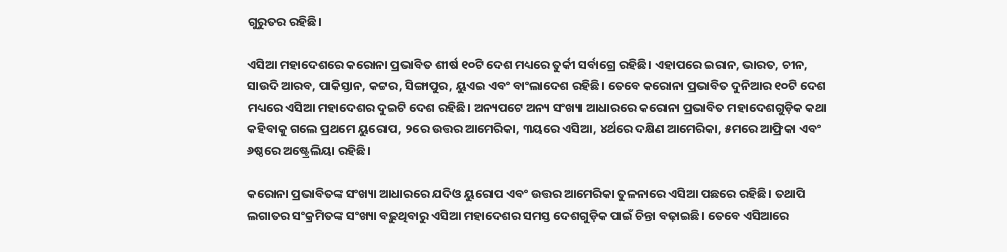ଗୁରୁତର ରହିଛି।

ଏସିଆ ମହାଦେଶରେ କରୋନା ପ୍ରଭାବିତ ଶୀର୍ଷ ୧୦ଟି ଦେଶ ମଧ୍ୟରେ ତୁର୍କୀ ସର୍ବାଗ୍ରେ ରହିଛି। ଏହାପରେ ଇରାନ, ଭାରତ, ଚୀନ, ସାଉଦି ଆରବ, ପାକିସ୍ତାନ, କଟ୍ଟର, ସିଙ୍ଗାପୁର, ୟୁଏଇ ଏବଂ ବାଂଲାଦେଶ ରହିଛି। ତେବେ କରୋନା ପ୍ରଭାବିତ ଦୁନିଆର ୧୦ଟି ଦେଶ ମଧ୍ୟରେ ଏସିଆ ମହାଦେଶର ଦୁଇଟି ଦେଶ ରହିଛି। ଅନ୍ୟପଟେ ଅନ୍ୟ ସଂଖ୍ୟା ଆଧାରରେ କରୋନା ପ୍ରଭାବିତ ମହାଦେଶଗୁଡ଼ିକ କଥା କହିବାକୁ ଗଲେ ପ୍ରଥମେ ୟୁରୋପ, ୨ରେ ଉତ୍ତର ଆମେରିକା, ୩ୟରେ ଏସିଆ, ୪ର୍ଥରେ ଦକ୍ଷିଣ ଆମେରିକା, ୫ମରେ ଆଫ୍ରିକା ଏବଂ ୬ଷ୍ଠରେ ଅଷ୍ଟ୍ରେଲିୟା ରହିଛି।

କରୋନା ପ୍ରଭାବିତଙ୍କ ସଂଖ୍ୟା ଆଧାରରେ ଯଦିଓ ୟୁରୋପ ଏବଂ ଉତ୍ତର ଆମେରିକା ତୁଳନାରେ ଏସିଆ ପଛରେ ରହିଛି। ତଥାପି ଲଗାତର ସଂକ୍ରମିତଙ୍କ ସଂଖ୍ୟା ବଢ଼ୁଥିବାରୁ ଏସିଆ ମହାଦେଶର ସମସ୍ତ ଦେଶଗୁଡ଼ିକ ପାଇଁ ଚିନ୍ତା ବଢ଼ାଇଛି। ତେବେ ଏସିଆରେ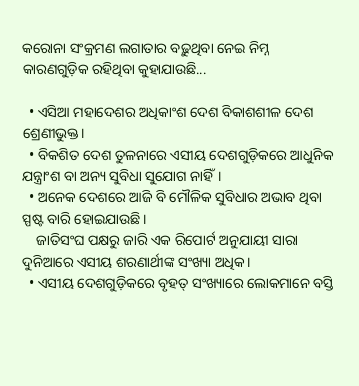କରୋନା ସଂକ୍ରମଣ ଲଗାତାର ବଢ଼ୁଥିବା ନେଇ ନିମ୍ନ କାରଣଗୁଡ଼ିକ ରହିଥିବା କୁହାଯାଉଛି...

  • ଏସିଆ ମହାଦେଶର ଅଧିକାଂଶ ଦେଶ ବିକାଶଶୀଳ ଦେଶ ଶ୍ରେଣୀଭୁକ୍ତ।
  • ବିକଶିତ ଦେଶ ତୁଳନାରେ ଏସୀୟ ଦେଶଗୁଡ଼ିକରେ ଆଧୁନିକ ଯନ୍ତ୍ରାଂଶ ବା ଅନ୍ୟ ସୁବିଧା ସୁଯୋଗ ନାହିଁ।
  • ଅନେକ ଦେଶରେ ଆଜି ବି ମୌଳିକ ସୁବିଧାର ଅଭାବ ଥିବା ସ୍ପଷ୍ଟ ବାରି ହୋଇଯାଉଛି।
    ଜାତିସଂଘ ପକ୍ଷରୁ ଜାରି ଏକ ରିପୋର୍ଟ ଅନୁଯାୟୀ ସାରା ଦୁନିଆରେ ଏସୀୟ ଶରଣାର୍ଥୀଙ୍କ ସଂଖ୍ୟା ଅଧିକ।
  • ଏସୀୟ ଦେଶଗୁଡ଼ିକରେ ବୃହତ୍ ସଂଖ୍ୟାରେ ଲୋକମାନେ ବସ୍ତି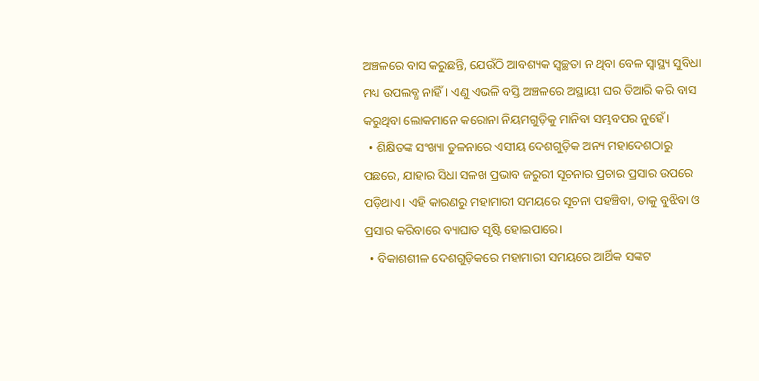ଅଞ୍ଚଳରେ ବାସ କରୁଛନ୍ତି, ଯେଉଁଠି ଆବଶ୍ୟକ ସ୍ୱଚ୍ଛତା ନ ଥିବା ବେଳ ସ୍ୱାସ୍ଥ୍ୟ ସୁବିଧା ମଧ୍ୟ ଉପଲବ୍ଧ ନାହିଁ। ଏଣୁ ଏଭଳି ବସ୍ତି ଅଞ୍ଚଳରେ ଅସ୍ଥାୟୀ ଘର ତିଆରି କରି ବାସ କରୁଥିବା ଲୋକମାନେ କରୋନା ନିୟମଗୁଡ଼ିକୁ ମାନିବା ସମ୍ଭବପର ନୁହେଁ।
  • ଶିକ୍ଷିତଙ୍କ ସଂଖ୍ୟା ତୁଳନାରେ ଏସୀୟ ଦେଶଗୁଡ଼ିକ ଅନ୍ୟ ମହାଦେଶଠାରୁ ପଛରେ, ଯାହାର ସିଧା ସଳଖ ପ୍ରଭାବ ଜରୁରୀ ସୂଚନାର ପ୍ରଚାର ପ୍ରସାର ଉପରେ ପଡ଼ିଥାଏ। ଏହି କାରଣରୁ ମହାମାରୀ ସମୟରେ ସୂଚନା ପହଞ୍ଚିବା, ତାକୁ ବୁଝିବା ଓ ପ୍ରସାର କରିବାରେ ବ୍ୟାଘାତ ସୃଷ୍ଟି ହୋଇପାରେ।
  • ବିକାଶଶୀଳ ଦେଶଗୁଡ଼ିକରେ ମହାମାରୀ ସମୟରେ ଆର୍ଥିକ ସଙ୍କଟ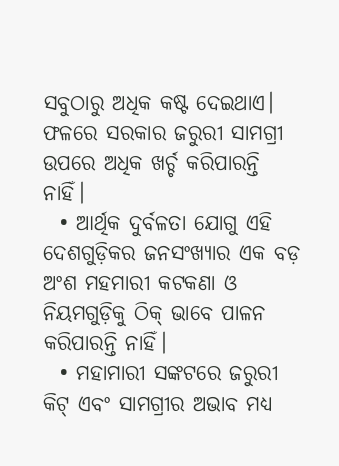ସବୁଠାରୁ ଅଧିକ କଷ୍ଟ ଦେଇଥାଏ। ଫଳରେ ସରକାର ଜରୁରୀ ସାମଗ୍ରୀ ଉପରେ ଅଧିକ ଖର୍ଚ୍ଚ କରିପାରନ୍ତି ନାହିଁ।
  • ଆର୍ଥିକ ଦୁର୍ବଳତା ଯୋଗୁ ଏହି ଦେଶଗୁଡ଼ିକର ଜନସଂଖ୍ୟାର ଏକ ବଡ଼ ଅଂଶ ମହମାରୀ କଟକଣା ଓ ନିୟମଗୁଡ଼ିକୁ ଠିକ୍ ଭାବେ ପାଳନ କରିପାରନ୍ତି ନାହିଁ।
  • ମହାମାରୀ ସଙ୍କଟରେ ଜରୁରୀ କିଟ୍ ଏବଂ ସାମଗ୍ରୀର ଅଭାବ ମଧ୍ୟ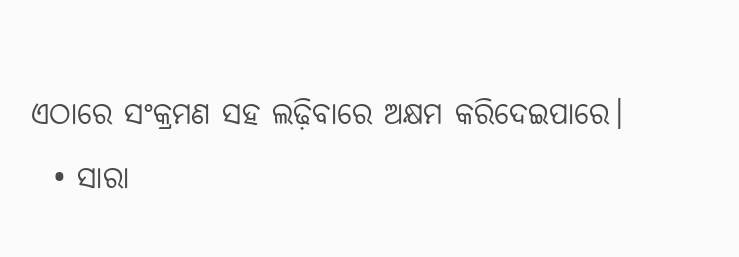ଏଠାରେ ସଂକ୍ରମଣ ସହ ଲଢ଼ିବାରେ ଅକ୍ଷମ କରିଦେଇପାରେ।
  • ସାରା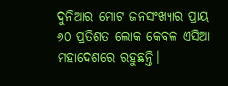ଦୁନିଆର ମୋଟ ଜନସଂଖ୍ୟାର ପ୍ରାୟ ୬୦ ପ୍ରତିଶତ ଲୋକ କେବଳ ଏସିଆ ମହାଦେଶରେ ରହୁଛନ୍ତି।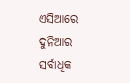ଏସିଆରେ ଦୁନିଆର ସର୍ବାଧିକ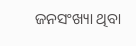ଜନସଂଖ୍ୟା ଥିବା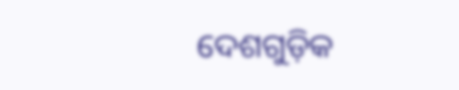ଦେଶଗୁଡ଼ିକ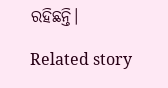ରହିଛନ୍ତି।

Related story